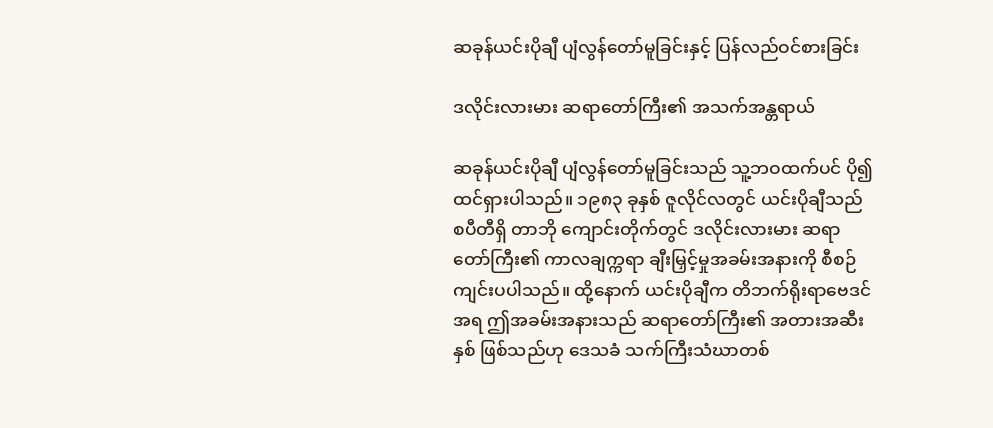ဆခုန်ယင်းပိုချီ ပျံလွန်တော်မူခြင်းနှင့် ပြန်လည်ဝင်စားခြင်း

ဒလိုင်းလားမား ဆရာတော်ကြီး၏ အသက်အန္တရာယ်

ဆခုန်ယင်းပိုချီ ပျံလွန်တော်မူခြင်းသည် သူ့ဘဝထက်ပင် ပို၍ထင်ရှားပါသည်။ ၁၉၈၃ ခုနှစ် ဇူလိုင်လတွင် ယင်းပိုချီသည် စပီတီရှိ တာဘို ကျောင်းတိုက်တွင် ဒလိုင်းလားမား ဆရာတော်ကြီး၏ ကာလချက္ကရာ ချီးမြှင့်မှုအခမ်းအနားကို စီစဉ်ကျင်းပပါသည်။ ထို့နောက် ယင်းပိုချီက တိဘက်ရိုးရာဗေဒင်အရ ဤအခမ်းအနားသည် ဆရာတော်ကြီး၏ အတားအဆီးနှစ် ဖြစ်သည်ဟု ဒေသခံ သက်ကြီးသံဃာတစ်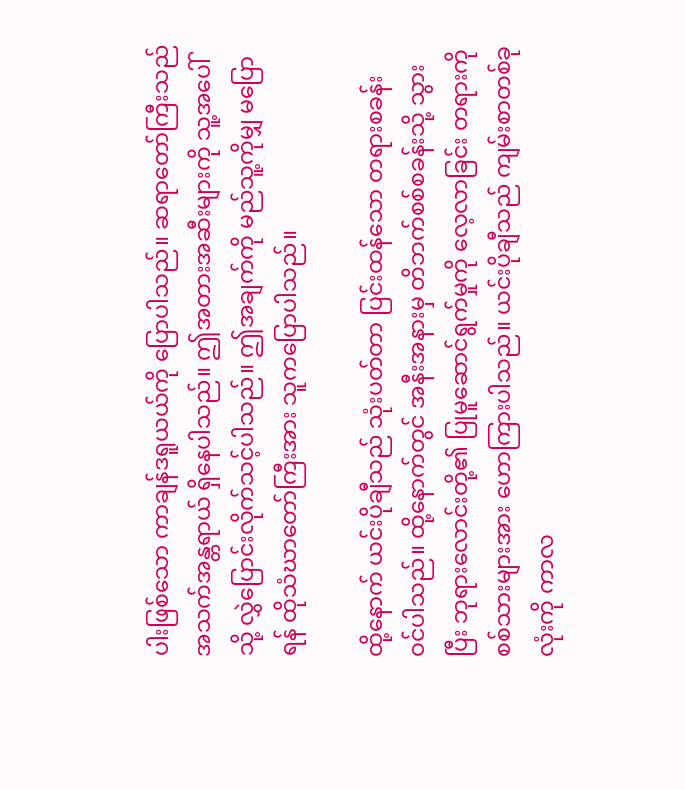ပါးဖြစ်သော ကာချန်ဒရူယယ်ကို ပြောပါသည်။ ဆရာတော်ကြီးသည် အသက်အန္တရာယ် ရှိနေပါသည်။ ဤအတားအဆီးများကို သူ့အပေါ်သို့ လွှဲပြောင်းလိုက်သင့်ပါသည်။ ဤအချက်ကို မည်သူ့ကိုမျှ မပြောရန် ထိုသံဃာတော်ကြီးအား သူကပြောပါသည်။

ထို့နောက် ယင်းပိုချီသည် သုံးပတ်တာ ပြင်းထန်သော တရားစခန်း ဝင်ပါသည်။ ထို့နောက်တွင် အနီးအနားမှ တိဘက်စစ်စခန်းသို့ သွားပြီး ဘုရားလောင်းတို့၏ ပြုမူဆောင်ရွက်မှုကို လေ့လာခြင်း တရားကို စစ်သားများအား ဟောကြားပါသည်။ ယင်းပိုချီသည် ကျမ်းစာတစ်ခုလုံးကို ကာလ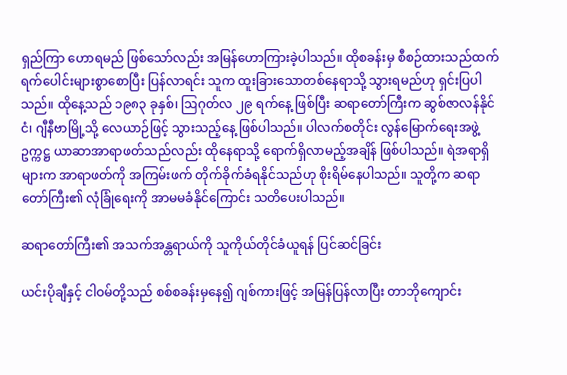ရှည်ကြာ ဟောရမည် ဖြစ်သော်လည်း အမြန်ဟောကြားခဲ့ပါသည်။ ထိုစခန်းမှ စီစဉ်ထားသည်ထက် ရက်ပေါင်းများစွာစောပြီး ပြန်လာရင်း သူက ထူးခြားသောတစ်နေရာသို့ သွားရမည်ဟု ရှင်းပြပါသည်။ ထိုနေ့သည် ၁၉၈၃ ခုနှစ်၊ ဩဂုတ်လ ၂၉ ရက်နေ့ ဖြစ်ပြီး ဆရာတော်ကြီးက ဆွစ်ဇာလန်နိုင်ငံ၊ ဂျီနီဗာမြို့သို့ လေယာဉ်ဖြင့် သွားသည့်နေ့ ဖြစ်ပါသည်။ ပါလက်စတိုင်း လွန်မြောက်ရေးအဖွဲ့ ဥက္ကဋ္ဌ ယာဆာအာရာဖတ်သည်လည်း ထိုနေရာသို့ ရောက်ရှိလာမည့်အချိန် ဖြစ်ပါသည်။ ရဲအရာရှိများက အာရာဖတ်ကို အကြမ်းဖက် တိုက်ခိုက်ခံရနိုင်သည်ဟု စိုးရိမ်နေပါသည်။ သူတို့က ဆရာတော်ကြီး၏ လုံခြုံရေးကို အာမမခံနိုင်ကြောင်း သတိပေးပါသည်။

ဆရာတော်ကြီး၏ အသက်အန္တရာယ်ကို သူကိုယ်တိုင်ခံယူရန် ပြင်ဆင်ခြင်း

ယင်းပိုချီနှင့် ငါဝမ်တို့သည် စစ်စခန်းမှနေ၍ ဂျစ်ကားဖြင့် အမြန်ပြန်လာပြီး တာဘိုကျောင်း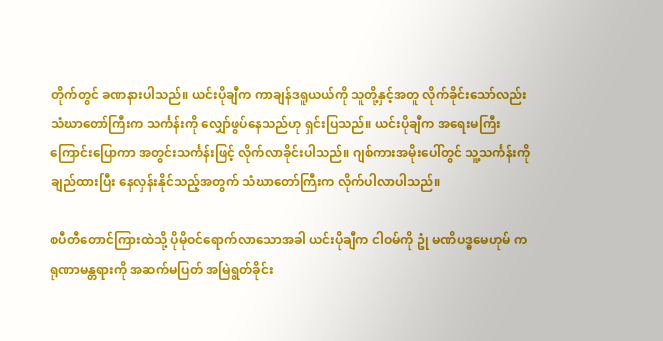တိုက်တွင် ခဏနားပါသည်။ ယင်းပိုချီက ကာချန်ဒရူယယ်ကို သူတို့နှင့်အတူ လိုက်ခိုင်းသော်လည်း သံဃာတော်ကြီးက သင်္ကန်းကို လျှော်ဖွပ်နေသည်ဟု ရှင်းပြသည်။ ယင်းပိုချီက အရေးမကြီးကြောင်းပြောကာ အတွင်းသင်္ကန်းဖြင့် လိုက်လာခိုင်းပါသည်။ ဂျစ်ကားအမိုးပေါ်တွင် သူ့သင်္ကန်းကို ချည်ထားပြီး နေလှန်းနိုင်သည့်အတွက် သံဃာတော်ကြီးက လိုက်ပါလာပါသည်။

စပီတီတောင်ကြားထဲသို့ ပိုမိုဝင်ရောက်လာသောအခါ ယင်းပိုချီက ငါဝမ်ကို ဥုံ မဏိပဒ္ဓမေဟုမ် ကရုဏာမန္တရားကို အဆက်မပြတ် အမြဲရွတ်ခိုင်း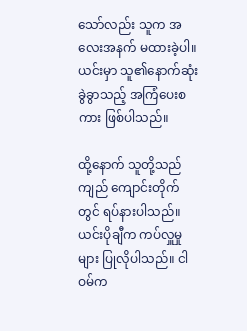သော်လည်း သူက အလေးအနက် မထားခဲ့ပါ။ ယင်းမှာ သူ၏နောက်ဆုံးခွဲခွာသည့် အကြံပေးစကား ဖြစ်ပါသည်။

ထို့နောက် သူတို့သည် ကျည် ကျောင်းတိုက်တွင် ရပ်နားပါသည်။ ယင်းပိုချီက ကပ်လှူမှုများ ပြုလိုပါသည်။ ငါဝမ်က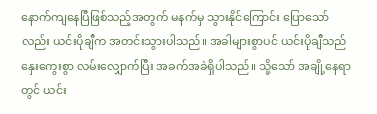နောက်ကျနေပြီဖြစ်သည့်အတွက် မနက်မှ သွားနိုင်ကြောင်း ပြောသော်လည်း ယင်းပိုချီက အတင်းသွားပါသည်။ အခါများစွာပင် ယင်းပိုချီသည် နှေးကွေးစွာ လမ်းလျှောက်ပြီး အခက်အခဲရှိပါသည်။ သို့သော် အချို့နေရာတွင် ယင်း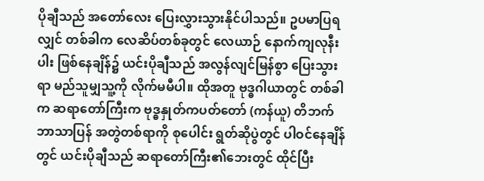ပိုချီသည် အတော်လေး ပြေးလွှားသွားနိုင်ပါသည်။ ဥပမာပြရလျှင် တစ်ခါက လေဆိပ်တစ်ခုတွင် လေယာဉ် နောက်ကျလုနီးပါး ဖြစ်နေချိန်၌ ယင်းပိုချီသည် အလွန်လျင်မြန်စွာ ပြေးသွားရာ မည်သူမျှသူ့ကို လိုက်မမီပါ။ ထိုအတူ ဗုဒ္ဓဂါယာတွင် တစ်ခါက ဆရာတော်ကြီးက ဗုဒ္ဓနှုတ်ကပတ်တော် (ကန်ယူ) တိဘက်ဘာသာပြန် အတွဲတစ်ရာကို စုပေါင်း ရွတ်ဆိုပွဲတွင် ပါဝင်နေချိန်တွင် ယင်းပိုချီသည် ဆရာတော်ကြီး၏ဘေးတွင် ထိုင်ပြီး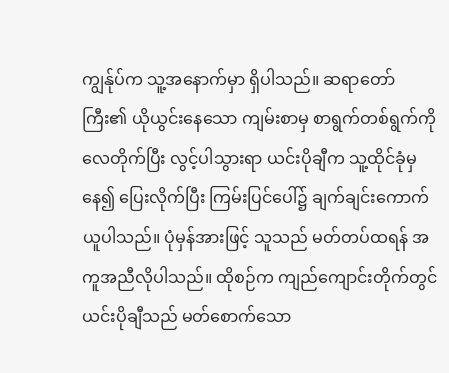ကျွန်ုပ်က သူ့အနောက်မှာ ရှိပါသည်။ ဆရာတော်ကြီး၏ ယိုယွင်းနေသော ကျမ်းစာမှ စာရွက်တစ်ရွက်ကို လေတိုက်ပြီး လွင့်ပါသွားရာ ယင်းပိုချီက သူ့ထိုင်ခုံမှနေ၍ ပြေးလိုက်ပြီး ကြမ်းပြင်ပေါ်၌ ချက်ချင်းကောက်ယူပါသည်။ ပုံမှန်အားဖြင့် သူသည် မတ်တပ်ထရန် အကူအညီလိုပါသည်။ ထိုစဉ်က ကျည်ကျောင်းတိုက်တွင် ယင်းပိုချီသည် မတ်စောက်သော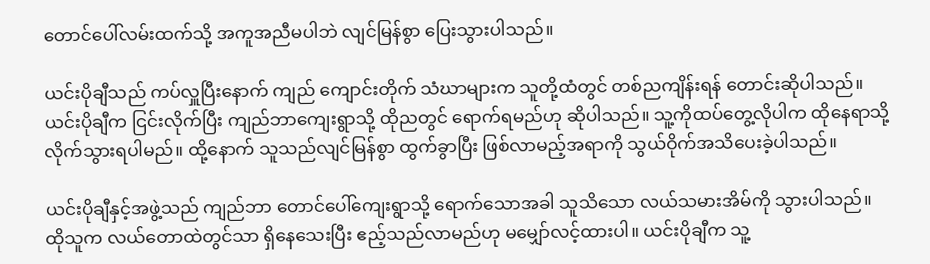တောင်ပေါ်လမ်းထက်သို့ အကူအညီမပါဘဲ လျင်မြန်စွာ ပြေးသွားပါသည်။

ယင်းပိုချီသည် ကပ်လှူပြီးနောက် ကျည် ကျောင်းတိုက် သံဃာများက သူတို့ထံတွင် တစ်ညကျိန်းရန် တောင်းဆိုပါသည်။ ယင်းပိုချီက ငြင်းလိုက်ပြီး ကျည်ဘာကျေးရွာသို့ ထိုညတွင် ရောက်ရမည်ဟု ဆိုပါသည်။ သူ့ကိုထပ်တွေ့လိုပါက ထိုနေရာသို့ လိုက်သွားရပါမည်။ ထို့နောက် သူသည်လျင်မြန်စွာ ထွက်ခွာပြီး ဖြစ်လာမည့်အရာကို သွယ်ဝိုက်အသိပေးခဲ့ပါသည်။

ယင်းပိုချီနှင့်အဖွဲ့သည် ကျည်ဘာ တောင်ပေါ်ကျေးရွာသို့ ရောက်သောအခါ သူသိသော လယ်သမားအိမ်ကို သွားပါသည်။ ထိုသူက လယ်တောထဲတွင်သာ ရှိနေသေးပြီး ဧည့်သည်လာမည်ဟု မမျှော်လင့်ထားပါ။ ယင်းပိုချီက သူ့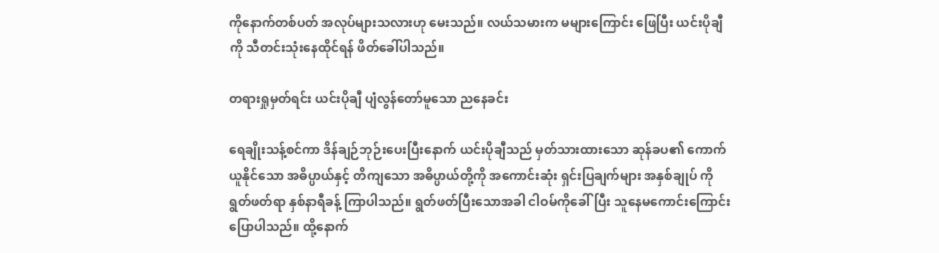ကိုနောက်တစ်ပတ် အလုပ်များသလားဟု မေးသည်။ လယ်သမားက မများကြောင်း ဖြေပြီး ယင်းပိုချီကို သီတင်းသုံးနေထိုင်ရန် ဖိတ်ခေါ်ပါသည်။

တရားရှုမှတ်ရင်း ယင်းပိုချီ ပျံလွန်တော်မူသော ညနေခင်း

ရေချိုးသန့်စင်ကာ ဒိန်ချဉ်ဘုဉ်းပေးပြီးနောက် ယင်းပိုချီသည် မှတ်သားထားသော ဆုန်ခပ၏ ကောက်ယူနိုင်သော အဓိပ္ပာယ်နှင့် တိကျသော အဓိပ္ပာယ်တို့ကို အကောင်းဆုံး ရှင်းပြချက်များ အနှစ်ချုပ် ကို ရွတ်ဖတ်ရာ နှစ်နာရီခန့် ကြာပါသည်။ ရွတ်ဖတ်ပြီးသောအခါ ငါဝမ်ကိုခေါ်ပြီး သူနေမကောင်းကြောင်း ပြောပါသည်။ ထို့နောက်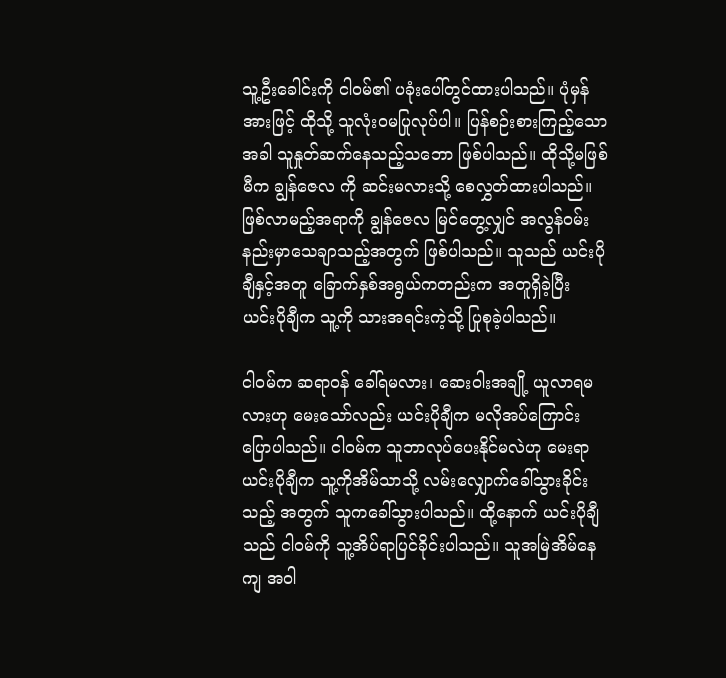သူ့ဦးခေါင်းကို ငါဝမ်၏ ပခုံးပေါ်တွင်ထားပါသည်။ ပုံမှန်အားဖြင့် ထိုသို့ သူလုံးဝမပြုလုပ်ပါ။ ပြန်စဉ်းစားကြည့်သောအခါ သူနှုတ်ဆက်နေသည့်သဘော ဖြစ်ပါသည်။ ထိုသို့မဖြစ်မီက ချွန်ဇေလ ကို ဆင်းမလားသို့ စေလွှတ်ထားပါသည်။ ဖြစ်လာမည့်အရာကို ချွန်ဇေလ မြင်တွေ့လျှင် အလွန်ဝမ်းနည်းမှာသေချာသည့်အတွက် ဖြစ်ပါသည်။ သူသည် ယင်းပိုချီနှင့်အတူ ခြောက်နှစ်အရွယ်ကတည်းက အတူရှိခဲ့ပြီး ယင်းပိုချီက သူ့ကို သားအရင်းကဲ့သို့ ပြုစုခဲ့ပါသည်။

ငါဝမ်က ဆရာဝန် ခေါ်ရမလား၊ ဆေးဝါးအချို့ ယူလာရမလားဟု မေးသော်လည်း ယင်းပိုချီက မလိုအပ်ကြောင်း ပြောပါသည်။ ငါဝမ်က သူဘာလုပ်ပေးနိုင်မလဲဟု မေးရာ ယင်းပိုချီက သူ့ကိုအိမ်သာသို့ လမ်းလျှောက်ခေါ်သွားခိုင်းသည့် အတွက် သူကခေါ်သွားပါသည်။ ထို့နောက် ယင်းပိုချီသည် ငါဝမ်ကို သူ့အိပ်ရာပြင်ခိုင်းပါသည်။ သူအမြဲအိမ်နေကျ အဝါ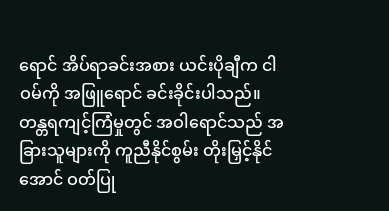ရောင် အိပ်ရာခင်းအစား ယင်းပိုချီက ငါဝမ်ကို အဖြူရောင် ခင်းခိုင်းပါသည်။ တန္တရကျင့်ကြံမှုတွင် အဝါရောင်သည် အခြားသူများကို ကူညီနိုင်စွမ်း တိုးမြှင့်နိုင်အောင် ဝတ်ပြု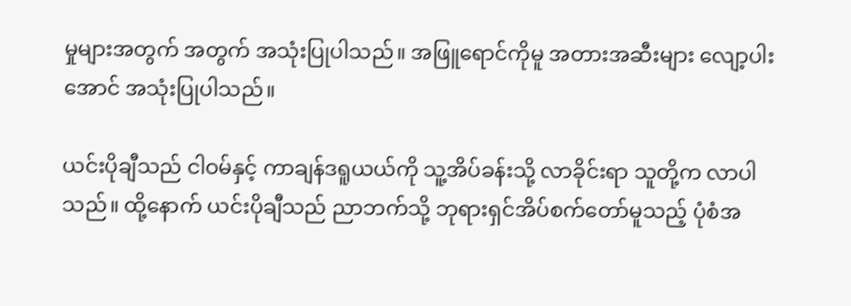မှုများအတွက် အတွက် အသုံးပြုပါသည်။ အဖြူရောင်ကိုမူ အတားအဆီးများ လျော့ပါးအောင် အသုံးပြုပါသည်။

ယင်းပိုချီသည် ငါဝမ်နှင့် ကာချန်ဒရူယယ်ကို သူ့အိပ်ခန်းသို့ လာခိုင်းရာ သူတို့က လာပါသည်။ ထို့နောက် ယင်းပိုချီသည် ညာဘက်သို့ ဘုရားရှင်အိပ်စက်တော်မူသည့် ပုံစံအ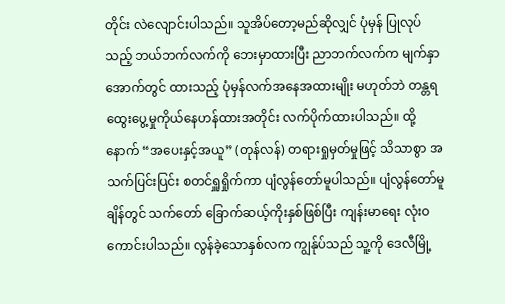တိုင်း လဲလျောင်းပါသည်။ သူအိပ်တော့မည်ဆိုလျှင် ပုံမှန် ပြုလုပ်သည့် ဘယ်ဘက်လက်ကို ဘေးမှာထားပြီး ညာဘက်လက်က မျက်နှာအောက်တွင် ထားသည့် ပုံမှန်လက်အနေအထားမျိုး မဟုတ်ဘဲ တန္တရ ထွေးပွေ့မှုကိုယ်နေဟန်ထားအတိုင်း လက်ပိုက်ထားပါသည်။ ထို့နောက် “အပေးနှင့်အယူ” (တုန်လန်) တရားရှုမှတ်မှုဖြင့် သိသာစွာ အသက်ပြင်းပြင်း စတင်ရှူရှိုက်ကာ ပျံလွန်တော်မူပါသည်။ ပျံလွန်တော်မူချိန်တွင် သက်တော် ခြောက်ဆယ့်ကိုးနှစ်ဖြစ်ပြီး ကျန်းမာရေး လုံးဝကောင်းပါသည်။ လွန်ခဲ့သောနှစ်လက ကျွန်ုပ်သည် သူ့ကို ဒေလီမြို့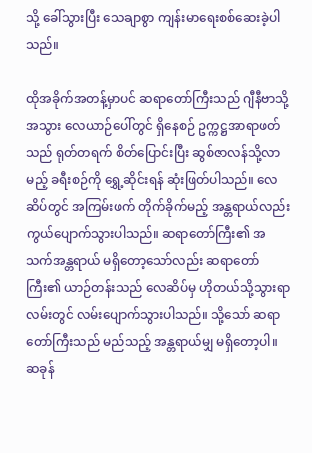သို့ ခေါ်သွားပြီး သေချာစွာ ကျန်းမာရေးစစ်ဆေးခဲ့ပါသည်။

ထိုအခိုက်အတန့်မှာပင် ဆရာတော်ကြီးသည် ဂျီနီဗာသို့အသွား လေယာဉ်ပေါ်တွင် ရှိနေစဉ် ဥက္ကဋ္ဌအာရာဖတ်သည် ရုတ်တရက် စိတ်ပြောင်းပြီး ဆွစ်ဇာလန်သို့လာမည့် ခရီးစဉ်ကို ရွှေ့ဆိုင်းရန် ဆုံးဖြတ်ပါသည်။ လေဆိပ်တွင် အကြမ်းဖက် တိုက်ခိုက်မည့် အန္တရာယ်လည်း ကွယ်ပျောက်သွားပါသည်။ ဆရာတော်ကြီး၏ အသက်အန္တရာယ် မရှိတော့သော်လည်း ဆရာတော်ကြီး၏ ယာဉ်တန်းသည် လေဆိပ်မှ ဟိုတယ်သို့သွားရာလမ်းတွင် လမ်းပျောက်သွားပါသည်။ သို့သော် ဆရာတော်ကြီးသည် မည်သည့် အန္တရာယ်မျှ မရှိတော့ပါ။ ဆခုန်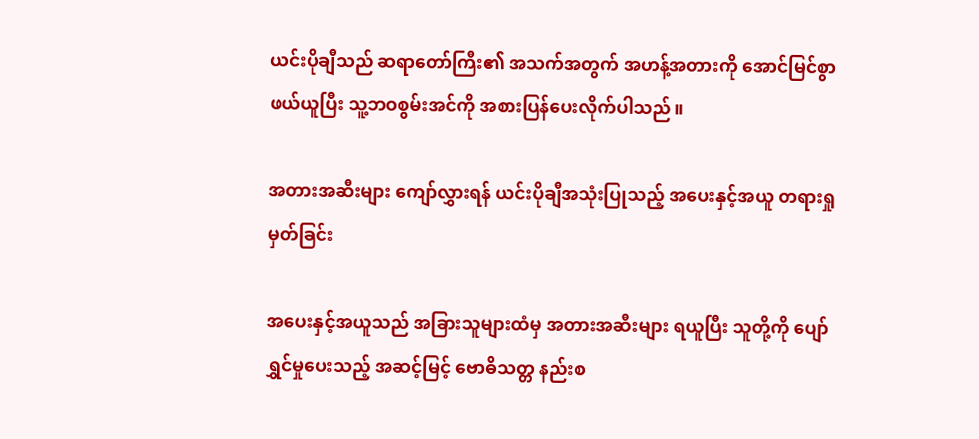ယင်းပိုချီသည် ဆရာတော်ကြီး၏ အသက်အတွက် အဟန့်အတားကို အောင်မြင်စွာ ဖယ်ယူပြီး သူ့ဘဝစွမ်းအင်ကို အစားပြန်ပေးလိုက်ပါသည်။

အတားအဆီးများ ကျော်လွှားရန် ယင်းပိုချီအသုံးပြုသည့် အပေးနှင့်အယူ တရားရှုမှတ်ခြင်း

အပေးနှင့်အယူသည် အခြားသူများထံမှ အတားအဆီးများ ရယူပြီး သူတို့ကို ပျော်ရွှင်မှုပေးသည့် အဆင့်မြင့် ဗောဓိသတ္တ နည်းစ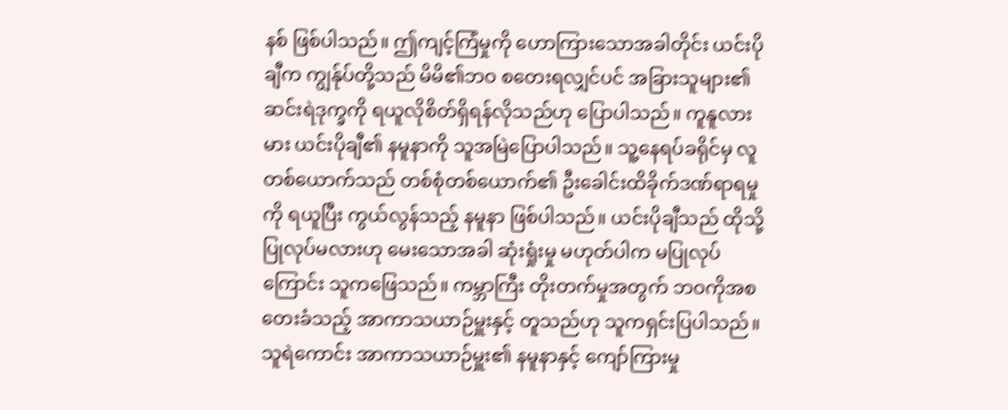နစ် ဖြစ်ပါသည်။ ဤကျင့်ကြံမှုကို ဟောကြားသောအခါတိုင်း ယင်းပိုချီက ကျွန်ုပ်တို့သည် မိမိ၏ဘဝ စတေးရလျှင်ပင် အခြားသူများ၏ ဆင်းရဲဒုက္ခကို ရယူလိုစိတ်ရှိရန်လိုသည်ဟု ပြောပါသည်။ ကူနူလားမား ယင်းပိုချီ၏ နမူနာကို သူအမြဲပြောပါသည်။ သူ့နေရပ်ခရိုင်မှ လူတစ်ယောက်သည် တစ်စုံတစ်ယောက်၏ ဦးခေါင်းထိခိုက်ဒဏ်ရာရမှုကို ရယူပြီး ကွယ်လွန်သည့် နမူနာ ဖြစ်ပါသည်။ ယင်းပိုချီသည် ထိုသို့ပြုလုပ်မလားဟု မေးသောအခါ ဆုံးရှုံးမှု မဟုတ်ပါက မပြုလုပ်ကြောင်း သူကဖြေသည်။ ကမ္ဘာကြီး တိုးတက်မှုအတွက် ဘဝကိုအစတေးခံသည့် အာကာသယာဉ်မှူးနှင့် တူသည်ဟု သူကရှင်းပြပါသည်။ သူရဲကောင်း အာကာသယာဉ်မှူး၏ နမူနာနှင့် ကျော်ကြားမှု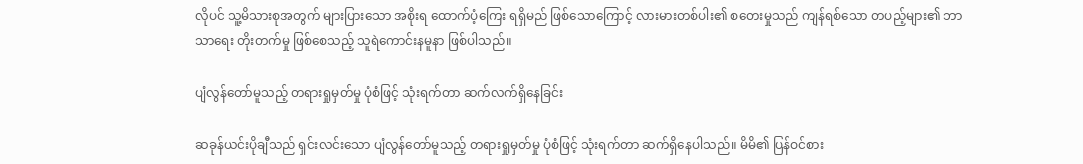လိုပင် သူ့မိသားစုအတွက် များပြားသော အစိုးရ ထောက်ပံ့ကြေး ရရှိမည် ဖြစ်သောကြောင့် လားမားတစ်ပါး၏ စတေးမှုသည် ကျန်ရစ်သော တပည့်များ၏ ဘာသာရေး တိုးတက်မှု ဖြစ်စေသည့် သူရဲကောင်းနမူနာ ဖြစ်ပါသည်။

ပျံလွန်တော်မူသည့် တရားရှုမှတ်မှု ပုံစံဖြင့် သုံးရက်တာ ဆက်လက်ရှိနေခြင်း

ဆခုန်ယင်းပိုချီသည် ရှင်းလင်းသော ပျံလွန်တော်မူသည့် တရားရှုမှတ်မှု ပုံစံဖြင့် သုံးရက်တာ ဆက်ရှိနေပါသည်။ မိမိ၏ ပြန်ဝင်စား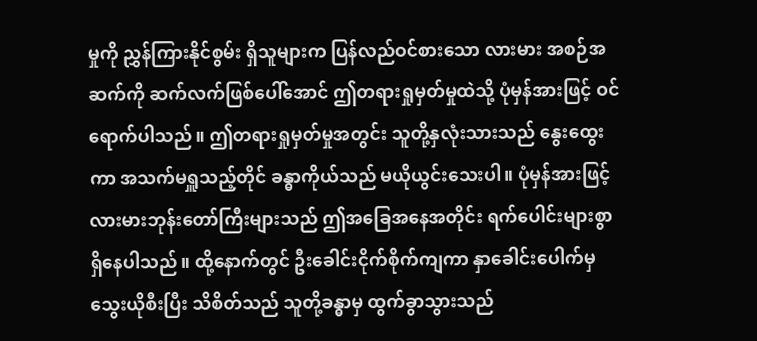မှုကို ညွှန်ကြားနိုင်စွမ်း ရှိသူများက ပြန်လည်ဝင်စားသော လားမား အစဉ်အဆက်ကို ဆက်လက်ဖြစ်ပေါ်အောင် ဤတရားရှုမှတ်မှုထဲသို့ ပုံမှန်အားဖြင့် ဝင်ရောက်ပါသည်။ ဤတရားရှုမှတ်မှုအတွင်း သူတို့နှလုံးသားသည် နွေးထွေးကာ အသက်မရှူသည့်တိုင် ခန္ဓာကိုယ်သည် မယိုယွင်းသေးပါ။ ပုံမှန်အားဖြင့် လားမားဘုန်းတော်ကြီးများသည် ဤအခြေအနေအတိုင်း ရက်ပေါင်းများစွာ ရှိနေပါသည်။ ထို့နောက်တွင် ဦးခေါင်းငိုက်စိုက်ကျကာ နှာခေါင်းပေါက်မှ သွေးယိုစီးပြီး သိစိတ်သည် သူတို့ခန္ဓာမှ ထွက်ခွာသွားသည်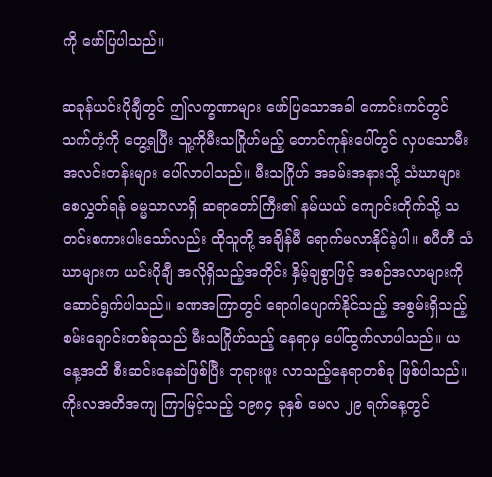ကို ဖော်ပြပါသည်။

ဆခုန်ယင်းပိုချီတွင် ဤလက္ခဏာများ ဖော်ပြသောအခါ ကောင်းကင်တွင် သက်တံ့ကို တွေ့ရပြီး သူ့ကိုမီးသဂြိုဟ်မည့် တောင်ကုန်းပေါ်တွင် လှပသောမီးအလင်းတန်းများ ပေါ်လာပါသည်။ မီးသဂြိုဟ် အခမ်းအနားသို့ သံဃာများ စေလွှတ်ရန် ဓမ္မသာလာရှိ ဆရာတော်ကြီး၏ နမ်ယယ် ကျောင်းတိုက်သို့ သတင်းစကားပါးသော်လည်း ထိုသူတို့ အချိန်မီ ရောက်မလာနိုင်ခဲ့ပါ။ စပီတီ သံဃာများက ယင်းပိုချီ အလိုရှိသည့်အတိုင်း နှိမ့်ချစွာဖြင့် အစဉ်အလာများကို ဆောင်ရွက်ပါသည်။ ခဏအကြာတွင် ရောဂါပျောက်နိုင်သည့် အစွမ်းရှိသည့် စမ်းချောင်းတစ်ခုသည် မီးသဂြိုဟ်သည့် နေရာမှ ပေါ်ထွက်လာပါသည်။ ယနေ့အထိ စီးဆင်းနေဆဲဖြစ်ပြီး ဘုရားဖူး လာသည့်နေရာတစ်ခု ဖြစ်ပါသည်။ ကိုးလအတိအကျ ကြာမြင့်သည့် ၁၉၈၄ ခုနှစ် မေလ ၂၉ ရက်နေ့တွင်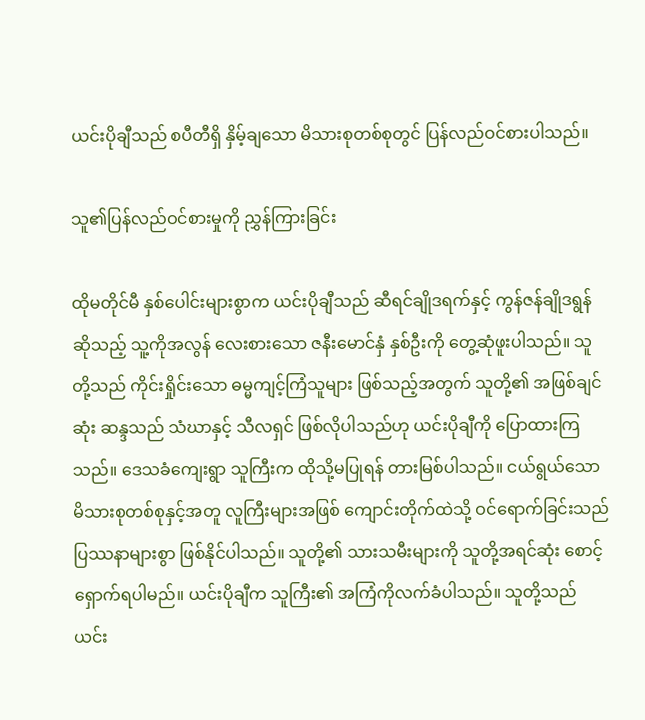ယင်းပိုချီသည် စပီတီရှိ နှိမ့်ချသော မိသားစုတစ်စုတွင် ပြန်လည်ဝင်စားပါသည်။

သူ၏ပြန်လည်ဝင်စားမှုကို ညွှန်ကြားခြင်း

ထိုမတိုင်မီ နှစ်ပေါင်းများစွာက ယင်းပိုချီသည် ဆီရင်ချိုဒရက်နှင့် ကွန်ဇန်ချိုဒရွန် ဆိုသည့် သူ့ကိုအလွန် လေးစားသော ဇနီးမောင်နှံ နှစ်ဦးကို တွေ့ဆုံဖူးပါသည်။ သူတို့သည် ကိုင်းရှိုင်းသော ဓမ္မကျင့်ကြံသူများ ဖြစ်သည့်အတွက် သူတို့၏ အဖြစ်ချင်ဆုံး ဆန္ဒသည် သံဃာနှင့် သီလရှင် ဖြစ်လိုပါသည်ဟု ယင်းပိုချီကို ပြောထားကြသည်။ ဒေသခံကျေးရွာ သူကြီးက ထိုသို့မပြုရန် တားမြစ်ပါသည်။ ငယ်ရွယ်သော မိသားစုတစ်စုနှင့်အတူ လူကြီးများအဖြစ် ကျောင်းတိုက်ထဲသို့ ဝင်ရောက်ခြင်းသည် ပြဿနာများစွာ ဖြစ်နိုင်ပါသည်။ သူတို့၏ သားသမီးများကို သူတို့အရင်ဆုံး စောင့်ရှောက်ရပါမည်။ ယင်းပိုချီက သူကြီး၏ အကြံကိုလက်ခံပါသည်။ သူတို့သည် ယင်း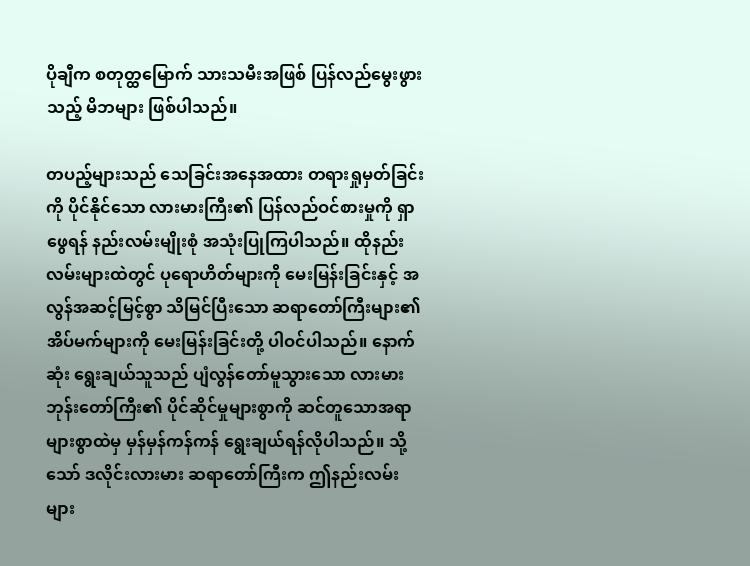ပိုချီက စတုတ္ထမြောက် သားသမီးအဖြစ် ပြန်လည်မွေးဖွားသည့် မိဘများ ဖြစ်ပါသည်။

တပည့်များသည် သေခြင်းအနေအထား တရားရှုမှတ်ခြင်းကို ပိုင်နိုင်သော လားမားကြီး၏ ပြန်လည်ဝင်စားမှုကို ရှာဖွေရန် နည်းလမ်းမျိုးစုံ အသုံးပြုကြပါသည်။ ထိုနည်းလမ်းများထဲတွင် ပုရောဟိတ်များကို မေးမြန်းခြင်းနှင့် အလွန်အဆင့်မြင့်စွာ သိမြင်ပြီးသော ဆရာတော်ကြီးများ၏ အိပ်မက်များကို မေးမြန်းခြင်းတို့ ပါဝင်ပါသည်။ နောက်ဆုံး ရွေးချယ်သူသည် ပျံလွန်တော်မူသွားသော လားမားဘုန်းတော်ကြီး၏ ပိုင်ဆိုင်မှုများစွာကို ဆင်တူသောအရာ များစွာထဲမှ မှန်မှန်ကန်ကန် ရွေးချယ်ရန်လိုပါသည်။ သို့သော် ဒလိုင်းလားမား ဆရာတော်ကြီးက ဤနည်းလမ်းများ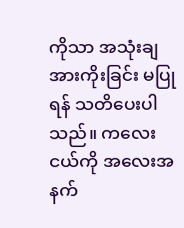ကိုသာ အသုံးချအားကိုးခြင်း မပြုရန် သတိပေးပါသည်။ ကလေးငယ်ကို အလေးအနက်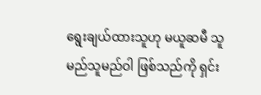ရွေးချယ်ထားသူဟု မယူဆမီ သူမည်သူမည်ဝါ ဖြစ်သည်ကို ရှင်း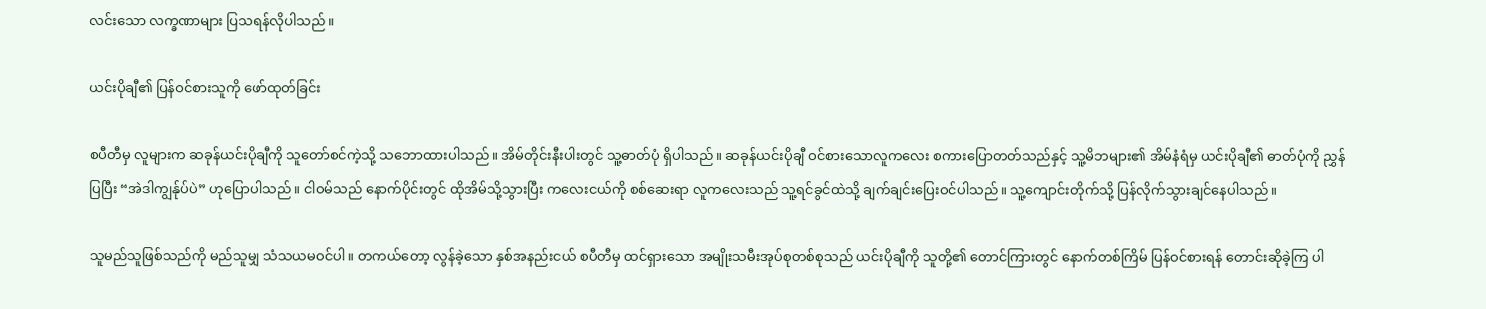လင်းသော လက္ခဏာများ ပြသရန်လိုပါသည်။

ယင်းပိုချီ၏ ပြန်ဝင်စားသူကို ဖော်ထုတ်ခြင်း

စပီတီမှ လူများက ဆခုန်ယင်းပိုချီကို သူတော်စင်ကဲ့သို့ သဘောထားပါသည်။ အိမ်တိုင်းနီးပါးတွင် သူ့ဓာတ်ပုံ ရှိပါသည်။ ဆခုန်ယင်းပိုချီ ဝင်စားသောလူကလေး စကားပြောတတ်သည်နှင့် သူ့မိဘများ၏ အိမ်နံရံမှ ယင်းပိုချီ၏ ဓာတ်ပုံကို ညွှန်ပြပြီး “အဲဒါကျွန်ုပ်ပဲ” ဟုပြောပါသည်။ ငါဝမ်သည် နောက်ပိုင်းတွင် ထိုအိမ်သို့သွားပြီး ကလေးငယ်ကို စစ်ဆေးရာ လူကလေးသည် သူ့ရင်ခွင်ထဲသို့ ချက်ချင်းပြေးဝင်ပါသည်။ သူ့ကျောင်းတိုက်သို့ ပြန်လိုက်သွားချင်နေပါသည်။

သူမည်သူဖြစ်သည်ကို မည်သူမျှ သံသယမဝင်ပါ။ တကယ်တော့ လွန်ခဲ့သော နှစ်အနည်းငယ် စပီတီမှ ထင်ရှားသော အမျိုးသမီးအုပ်စုတစ်စုသည် ယင်းပိုချီကို သူတို့၏ တောင်ကြားတွင် နောက်တစ်ကြိမ် ပြန်ဝင်စားရန် တောင်းဆိုခဲ့ကြ ပါ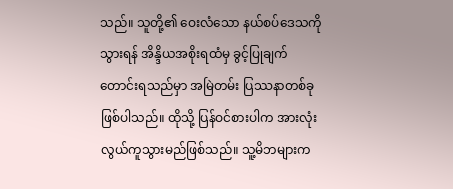သည်။ သူတို့၏ ဝေးလံသော နယ်စပ်ဒေသကို သွားရန် အိန္ဒိယအစိုးရထံမှ ခွင့်ပြုချက်တောင်းရသည်မှာ အမြဲတမ်း ပြဿနာတစ်ခု ဖြစ်ပါသည်။ ထိုသို့ ပြန်ဝင်စားပါက အားလုံး လွယ်ကူသွားမည်ဖြစ်သည်။ သူ့မိဘများက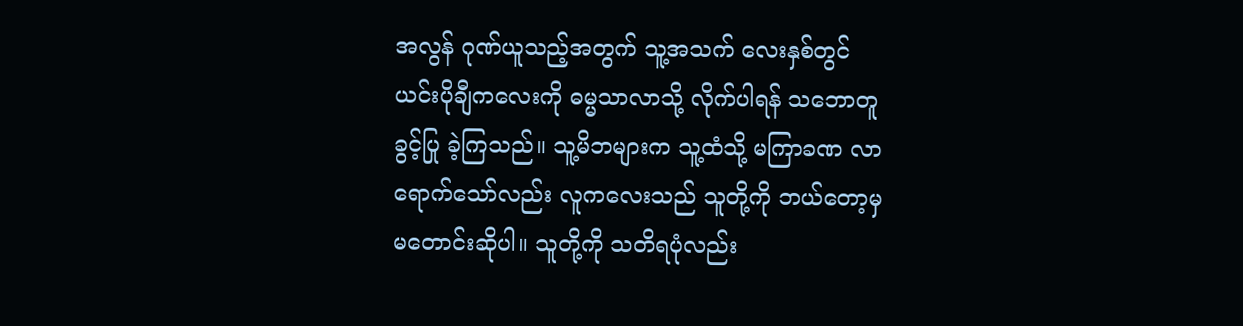အလွန် ဂုဏ်ယူသည့်အတွက် သူ့အသက် လေးနှစ်တွင် ယင်းပိုချီကလေးကို ဓမ္မသာလာသို့ လိုက်ပါရန် သဘောတူခွင့်ပြု ခဲ့ကြသည်။ သူ့မိဘများက သူ့ထံသို့ မကြာခဏ လာရောက်သော်လည်း လူကလေးသည် သူတို့ကို ဘယ်တော့မှ မတောင်းဆိုပါ။ သူတို့ကို သတိရပုံလည်း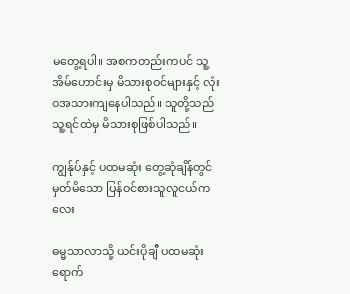မတွေ့ရပါ။ အစကတည်းကပင် သူ့အိမ်ဟောင်းမှ မိသားစုဝင်များနှင့် လုံးဝအသားကျနေပါသည်။ သူတို့သည် သူ့ရင်ထဲမှ မိသားစုဖြစ်ပါသည်။

ကျွန်ုပ်နှင့် ပထမဆုံး တွေ့ဆုံချိန်တွင် မှတ်မိသော ပြန်ဝင်စားသူလူငယ်ကလေး

ဓမ္မသာလာသို့ ယင်းပိုချီ ပထမဆုံး ရောက်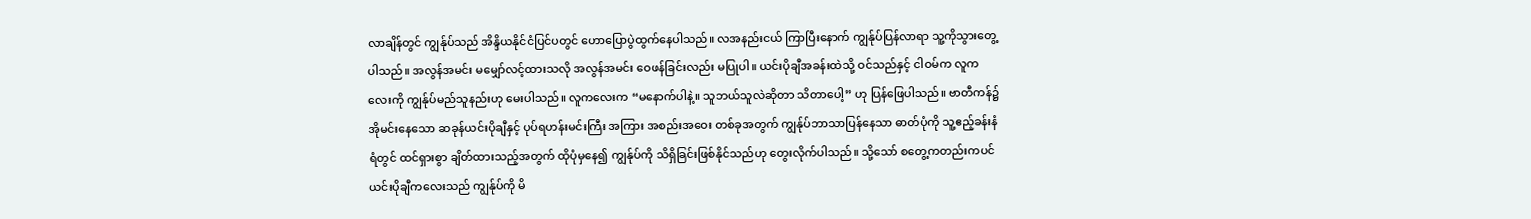လာချိန်တွင် ကျွန်ုပ်သည် အိန္ဒိယနိုင်ငံပြင်ပတွင် ဟောပြောပွဲထွက်နေပါသည်။ လအနည်းငယ် ကြာပြီးနောက် ကျွန်ုပ်ပြန်လာရာ သူ့ကိုသွားတွေ့ပါသည်။ အလွန်အမင်း မမျှော်လင့်ထားသလို အလွန်အမင်း ဝေဖန်ခြင်းလည်း မပြုပါ။ ယင်းပိုချီအခန်းထဲသို့ ဝင်သည်နှင့် ငါဝမ်က လူကလေးကို ကျွန်ုပ်မည်သူနည်းဟု မေးပါသည်။ လူကလေးက “မနောက်ပါနဲ့။ သူဘယ်သူလဲဆိုတာ သိတာပေါ့” ဟု ပြန်ဖြေပါသည်။ ဗာတီကန်၌ အိုမင်းနေသော ဆခုန်ယင်းပိုချီနှင့် ပုပ်ရဟန်းမင်းကြီး အကြား အစည်းအဝေး တစ်ခုအတွက် ကျွန်ုပ်ဘာသာပြန်နေသာ ဓာတ်ပုံကို သူ့ဧည့်ခန်းနံရံတွင် ထင်ရှားစွာ ချိတ်ထားသည့်အတွက် ထိုပုံမှနေ၍ ကျွန်ုပ်ကို သိရှိခြင်းဖြစ်နိုင်သည်ဟု တွေးလိုက်ပါသည်။ သို့သော် စတွေ့ကတည်းကပင် ယင်းပိုချီကလေးသည် ကျွန်ုပ်ကို မိ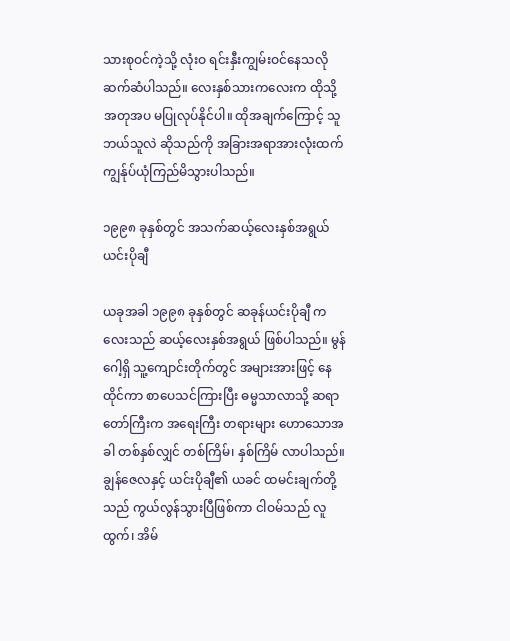သားစုဝင်ကဲ့သို့ လုံးဝ ရင်းနှီးကျွမ်းဝင်နေသလို ဆက်ဆံပါသည်။ လေးနှစ်သားကလေးက ထိုသို့ အတုအပ မပြုလုပ်နိုင်ပါ။ ထိုအချက်ကြောင့် သူဘယ်သူလဲ ဆိုသည်ကို အခြားအရာအားလုံးထက် ကျွန်ုပ်ယုံကြည်မိသွားပါသည်။

၁၉၉၈ ခုနှစ်တွင် အသက်ဆယ့်လေးနှစ်အရွယ် ယင်းပိုချီ

ယခုအခါ ၁၉၉၈ ခုနှစ်တွင် ဆခုန်ယင်းပိုချီ ကလေးသည် ဆယ့်လေးနှစ်အရွယ် ဖြစ်ပါသည်။ မွန်ဂေါ့ရှိ သူ့ကျောင်းတိုက်တွင် အများအားဖြင့် နေထိုင်ကာ စာပေသင်ကြားပြီး ဓမ္မသာလာသို့ ဆရာတော်ကြီးက အရေးကြီး တရားများ ဟောသောအခါ တစ်နှစ်လျှင် တစ်ကြိမ်၊ နှစ်ကြိမ် လာပါသည်။ ချွန်ဇေလနှင့် ယင်းပိုချီ၏ ယခင် ထမင်းချက်တို့သည် ကွယ်လွန်သွားပြီဖြစ်ကာ ငါဝမ်သည် လူထွက်၊ အိမ်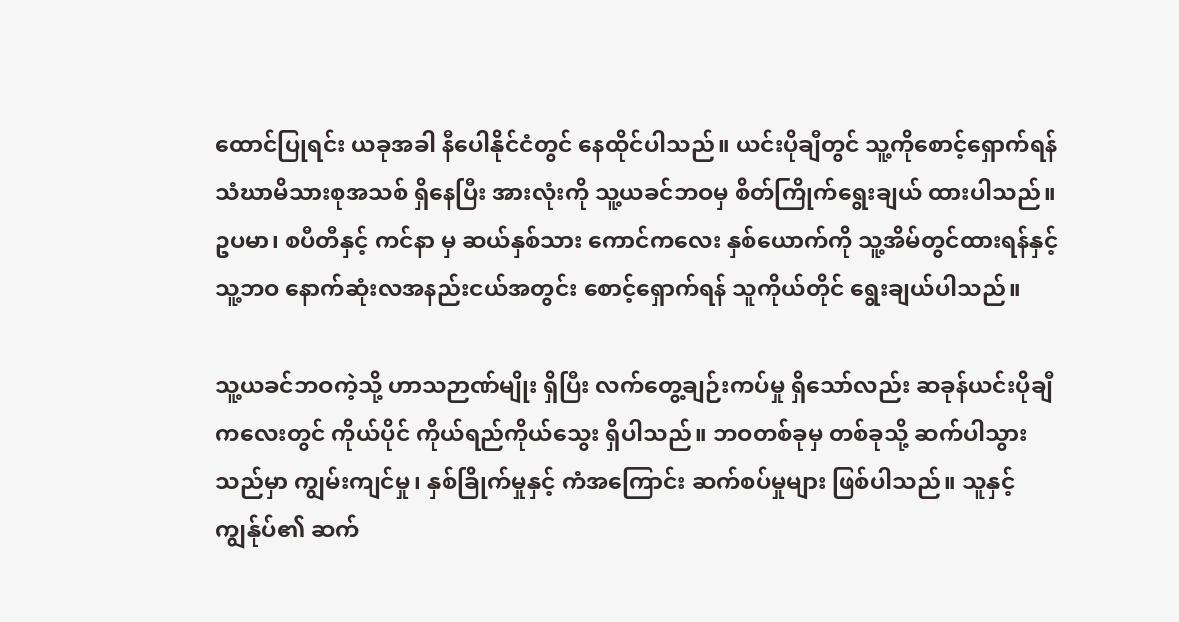ထောင်ပြုရင်း ယခုအခါ နီပေါနိုင်ငံတွင် နေထိုင်ပါသည်။ ယင်းပိုချီတွင် သူ့ကိုစောင့်ရှောက်ရန် သံဃာမိသားစုအသစ် ရှိနေပြီး အားလုံးကို သူ့ယခင်ဘဝမှ စိတ်ကြိုက်ရွေးချယ် ထားပါသည်။ ဥပမာ၊ စပီတီနှင့် ကင်နာ မှ ဆယ်နှစ်သား ကောင်ကလေး နှစ်ယောက်ကို သူ့အိမ်တွင်ထားရန်နှင့် သူ့ဘဝ နောက်ဆုံးလအနည်းငယ်အတွင်း စောင့်ရှောက်ရန် သူကိုယ်တိုင် ရွေးချယ်ပါသည်။

သူ့ယခင်ဘဝကဲ့သို့ ဟာသဉာဏ်မျိုး ရှိပြီး လက်တွေ့ချဉ်းကပ်မှု ရှိသော်လည်း ဆခုန်ယင်းပိုချီ ကလေးတွင် ကိုယ်ပိုင် ကိုယ်ရည်ကိုယ်သွေး ရှိပါသည်။ ဘဝတစ်ခုမှ တစ်ခုသို့ ဆက်ပါသွားသည်မှာ ကျွမ်းကျင်မှု၊ နှစ်ခြိုက်မှုနှင့် ကံအကြောင်း ဆက်စပ်မှုများ ဖြစ်ပါသည်။ သူနှင့်ကျွန်ုပ်၏ ဆက်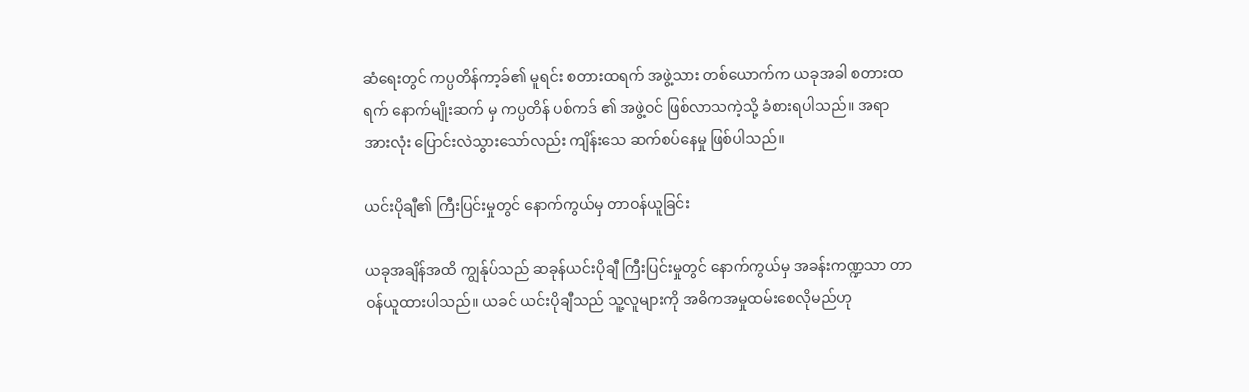ဆံရေးတွင် ကပ္ပတိန်ကာ့ခ်၏ မူရင်း စတားထရက် အဖွဲ့သား တစ်ယောက်က ယခုအခါ စတားထရက် နောက်မျိုးဆက် မှ ကပ္ပတိန် ပစ်ကဒ် ၏ အဖွဲ့ဝင် ဖြစ်လာသကဲ့သို့ ခံစားရပါသည်။ အရာအားလုံး ပြောင်းလဲသွားသော်လည်း ကျိန်းသေ ဆက်စပ်နေမှု ဖြစ်ပါသည်။

ယင်းပိုချီ၏ ကြီးပြင်းမှုတွင် နောက်ကွယ်မှ တာဝန်ယူခြင်း

ယခုအချိန်အထိ ကျွန်ုပ်သည် ဆခုန်ယင်းပိုချီ ကြီးပြင်းမှုတွင် နောက်ကွယ်မှ အခန်းကဏ္ဍသာ တာဝန်ယူထားပါသည်။ ယခင် ယင်းပိုချီသည် သူ့လူများကို အဓိကအမှုထမ်းစေလိုမည်ဟု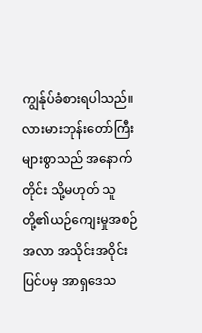ကျွန်ုပ်ခံစားရပါသည်။ လားမားဘုန်းတော်ကြီး များစွာသည် အနောက်တိုင်း သို့မဟုတ် သူတို့၏ယဉ်ကျေးမှုအစဉ်အလာ အသိုင်းအဝိုင်းပြင်ပမှ အာရှဒေသ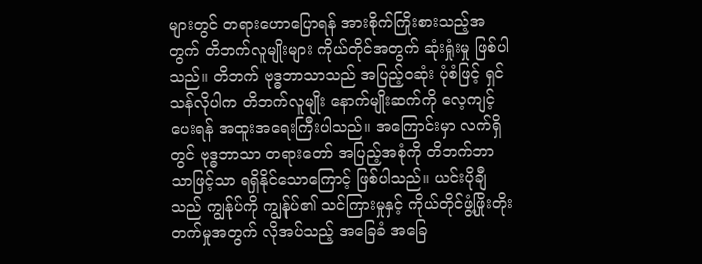များတွင် တရားဟောပြောရန် အားစိုက်ကြိုးစားသည့်အတွက် တိဘက်လူမျိုးများ ကိုယ်တိုင်အတွက် ဆုံးရှုံးမှု ဖြစ်ပါသည်။ တိဘက် ဗုဒ္ဓဘာသာသည် အပြည့်ဝဆုံး ပုံစံဖြင့် ရှင်သန်လိုပါက တိဘက်လူမျိုး နောက်မျိုးဆက်ကို လေ့ကျင့်ပေးရန် အထူးအရေးကြီးပါသည်။ အကြောင်းမှာ လက်ရှိတွင် ဗုဒ္ဓဘာသာ တရားတော် အပြည့်အစုံကို တိဘက်ဘာသာဖြင့်သာ ရရှိနိုင်သောကြောင့် ဖြစ်ပါသည်။ ယင်းပိုချီသည် ကျွန်ုပ်ကို ကျွန်ုပ်၏ သင်ကြားမှုနှင့် ကိုယ်တိုင်ဖွံ့ဖြိုးတိုးတက်မှုအတွက် လိုအပ်သည့် အခြေခံ အခြေ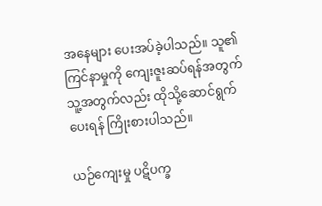အနေများ ပေးအပ်ခဲ့ပါသည်။ သူ၏ကြင်နာမှုကို ကျေးဇူးဆပ်ရန်အတွက် သူ့အတွက်လည်း ထိုသို့ဆောင်ရွက်ပေးရန် ကြိုးစားပါသည်။

ယဉ်ကျေးမှု ပဋိပက္ခ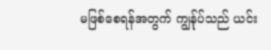မဖြစ်စေရန်အတွက် ကျွန်ုပ်သည် ယင်း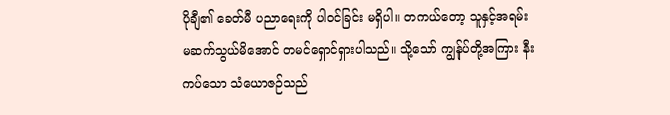ပိုချီ၏ ခေတ်မီ ပညာရေးကို ပါဝင်ခြင်း မရှိပါ။ တကယ်တော့ သူနှင့်အရမ်း မဆက်သွယ်မိအောင် တမင်ရှောင်ရှားပါသည်။ သို့သော် ကျွန်ုပ်တို့အကြား နီးကပ်သော သံယောဇဉ်သည်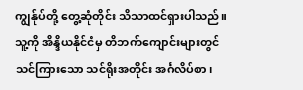ကျွန်ုပ်တို့ တွေ့ဆုံတိုင်း သိသာထင်ရှားပါသည်။ သူ့ကို အိန္ဒိယနိုင်ငံမှ တိဘက်ကျောင်းများတွင် သင်ကြားသော သင်ရိုးအတိုင်း အင်္ဂလိပ်စာ၊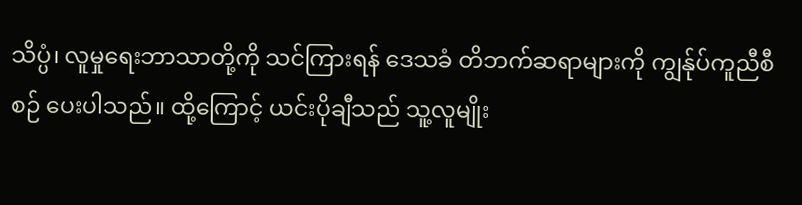သိပ္ပံ၊ လူမှုရေးဘာသာတို့ကို သင်ကြားရန် ဒေသခံ တိဘက်ဆရာများကို ကျွန်ုပ်ကူညီစီစဉ် ပေးပါသည်။ ထို့ကြောင့် ယင်းပိုချီသည် သူ့လူမျိုး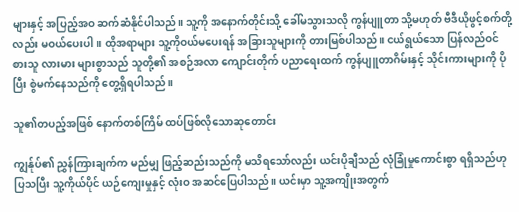များနှင့် အပြည့်အဝ ဆက်ဆံနိုင်ပါသည်။ သူ့ကို အနောက်တိုင်းသို့ ခေါ်မသွားသလို ကွန်ပျူတာ သို့မဟုတ် ဗီဒီယိုဖွင့်စက်တို့လည်း မဝယ်ပေးပါ။ ထိုအရာများ သူ့ကိုဝယ်မပေးရန် အခြားသူများကို တားမြစ်ပါသည်။ ငယ်ရွယ်သော ပြန်လည်ဝင်စားသူ လားမား များစွာသည် သူတို့၏ အစဉ်အလာ ကျောင်းတိုက် ပညာရေးထက် ကွန်ပျူတာဂိမ်းနှင့် သိုင်းကားများကို ပိုပြီး စွဲမက်နေသည်ကို တွေ့ရှိရပါသည်။

သူ၏တပည့်အဖြစ် နောက်တစ်ကြိမ် ထပ်ဖြစ်လိုသောဆုတောင်း

ကျွန်ုပ်၏ ညွှန်ကြားချက်က မည်မျှ ဖြည့်ဆည်းသည်ကို မသိရသော်လည်း ယင်းပိုချီသည် လုံခြုံမှုကောင်းစွာ ရရှိသည်ဟု ပြသပြီး သူ့ကိုယ်ပိုင် ယဉ်ကျေးမှုနှင့် လုံးဝ အဆင်ပြေပါသည်။ ယင်းမှာ သူ့အကျိုးအတွက်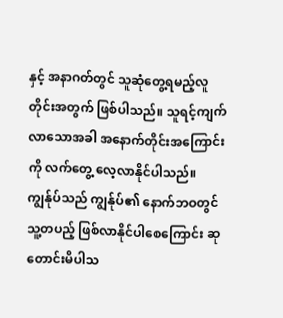နှင့် အနာဂတ်တွင် သူဆုံတွေ့ရမည့်လူတိုင်းအတွက် ဖြစ်ပါသည်။ သူရင့်ကျက်လာသောအခါ အနောက်တိုင်းအကြောင်းကို လက်တွေ့ လေ့လာနိုင်ပါသည်။ ကျွန်ုပ်သည် ကျွန်ုပ်၏ နောက်ဘဝတွင် သူ့တပည့် ဖြစ်လာနိုင်ပါစေကြောင်း ဆုတောင်းမိပါသ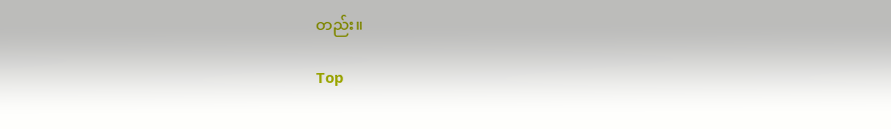တည်း။

Top